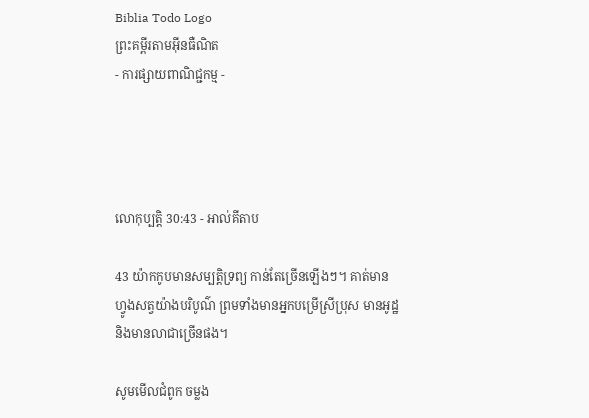Biblia Todo Logo
ព្រះគម្ពីរតាមអ៊ីនធឺណិត
- ការផ្សាយពាណិជ្ជកម្ម -




លោកុ‌ប្បត្តិ 30:43 - អាល់គីតាប

43 យ៉ាកកូបមានសម្បត្តិទ្រព្យ កាន់តែច្រើនឡើងៗ។ គាត់មានហ្វូងសត្វយ៉ាងបរិបូណ៌ ព្រមទាំងមានអ្នកបម្រើស្រីប្រុស មានអូដ្ឋ និងមានលាជាច្រើនផង។

សូមមើលជំពូក ចម្លង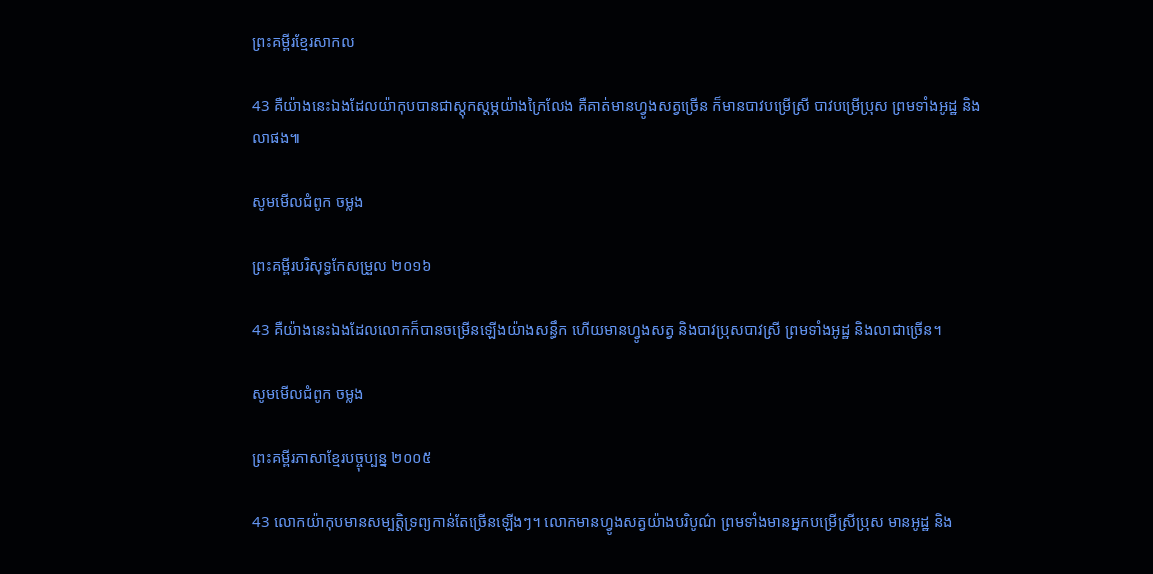ព្រះគម្ពីរខ្មែរសាកល

43 គឺយ៉ាងនេះឯងដែលយ៉ាកុបបានជាស្ដុកស្ដម្ភយ៉ាងក្រៃលែង គឺគាត់មានហ្វូងសត្វច្រើន ក៏មានបាវបម្រើស្រី បាវបម្រើប្រុស ព្រមទាំងអូដ្ឋ និងលាផង៕

សូមមើលជំពូក ចម្លង

ព្រះគម្ពីរបរិសុទ្ធកែសម្រួល ២០១៦

43 គឺយ៉ាងនេះឯងដែលលោកក៏បានចម្រើនឡើងយ៉ាងសន្ធឹក ហើយមានហ្វូងសត្វ និងបាវប្រុសបាវស្រី ព្រមទាំងអូដ្ឋ និងលាជាច្រើន។

សូមមើលជំពូក ចម្លង

ព្រះគម្ពីរភាសាខ្មែរបច្ចុប្បន្ន ២០០៥

43 លោកយ៉ាកុបមានសម្បត្តិទ្រព្យកាន់តែច្រើនឡើងៗ។ លោកមានហ្វូងសត្វយ៉ាងបរិបូណ៌ ព្រមទាំងមានអ្នកបម្រើស្រីប្រុស មានអូដ្ឋ និង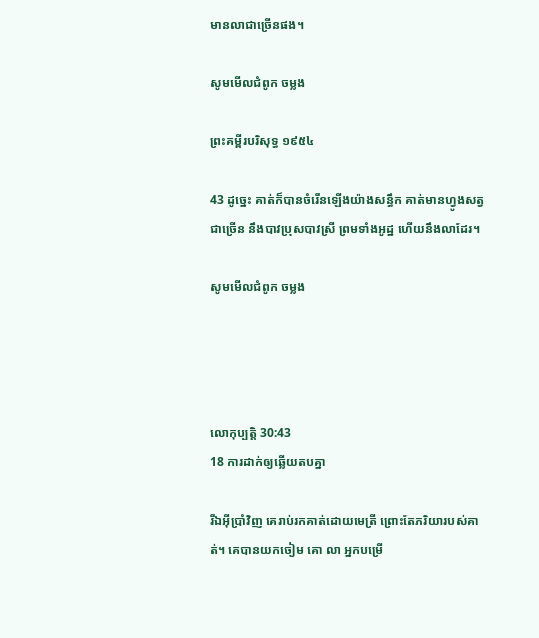មានលាជាច្រើនផង។

សូមមើលជំពូក ចម្លង

ព្រះគម្ពីរបរិសុទ្ធ ១៩៥៤

43 ដូច្នេះ គាត់ក៏បានចំរើនឡើងយ៉ាងសន្ធឹក គាត់មានហ្វូងសត្វជាច្រើន នឹងបាវប្រុសបាវស្រី ព្រមទាំងអូដ្ឋ ហើយនឹងលាដែរ។

សូមមើលជំពូក ចម្លង




លោកុ‌ប្បត្តិ 30:43
18 ការដាក់ឲ្យឆ្លើយតបគ្នា

រីឯអ៊ីប្រាំវិញ គេរាប់រកគាត់ដោយមេត្រី ព្រោះតែភរិយារបស់គាត់។ គេបានយកចៀម គោ លា អ្នកបម្រើ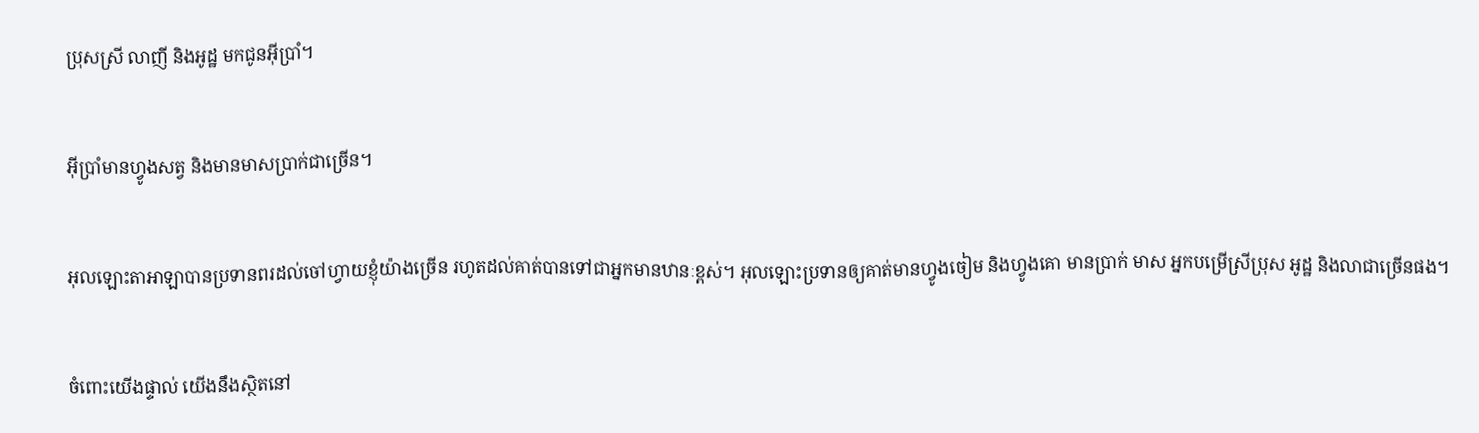ប្រុសស្រី លាញី និងអូដ្ឋ មកជូនអ៊ីប្រាំ។


អ៊ីប្រាំមានហ្វូងសត្វ និងមានមាសប្រាក់ជាច្រើន។


អុលឡោះ‌តាអាឡាបានប្រទានពរដល់ចៅ‌ហ្វាយខ្ញុំយ៉ាងច្រើន រហូតដល់គាត់បានទៅជាអ្នកមានឋានៈខ្ពស់។ អុលឡោះប្រទានឲ្យគាត់មានហ្វូងចៀម និងហ្វូងគោ មានប្រាក់ មាស អ្នកបម្រើស្រីប្រុស អូដ្ឋ និងលាជាច្រើនផង។


ចំពោះយើងផ្ទាល់ យើងនឹងស្ថិតនៅ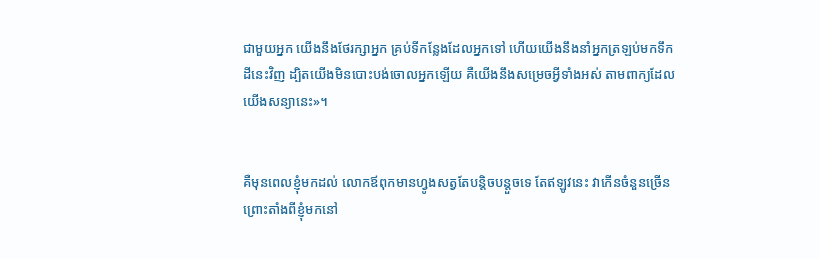ជាមួយអ្នក យើងនឹងថែរក្សាអ្នក គ្រប់ទីកន្លែងដែលអ្នកទៅ ហើយយើងនឹងនាំអ្នកត្រឡប់មកទឹកដីនេះវិញ ដ្បិតយើងមិនបោះបង់ចោលអ្នកឡើយ គឺយើងនឹងសម្រេចអ្វីទាំងអស់ តាមពាក្យដែលយើងសន្យានេះ»។


គឺមុនពេលខ្ញុំមកដល់ លោកឪពុកមានហ្វូងសត្វតែបន្តិចបន្តួចទេ តែឥឡូវនេះ វាកើនចំនួនច្រើន ព្រោះតាំងពីខ្ញុំមកនៅ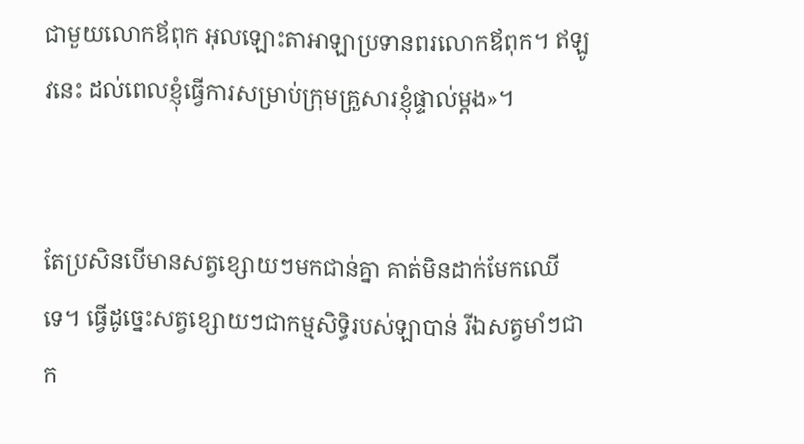ជាមួយលោកឪពុក អុលឡោះ‌តាអាឡាប្រទានពរលោកឪពុក។ ឥឡូវនេះ ដល់ពេលខ្ញុំធ្វើការសម្រាប់ក្រុមគ្រួសារខ្ញុំផ្ទាល់ម្តង»។


តែប្រសិនបើមានសត្វខ្សោយៗមកជាន់គ្នា គាត់មិនដាក់មែកឈើទេ។ ធ្វើដូច្នេះសត្វខ្សោយៗជាកម្ម‌សិទ្ធិរបស់ឡាបាន់ រីឯសត្វមាំៗជាក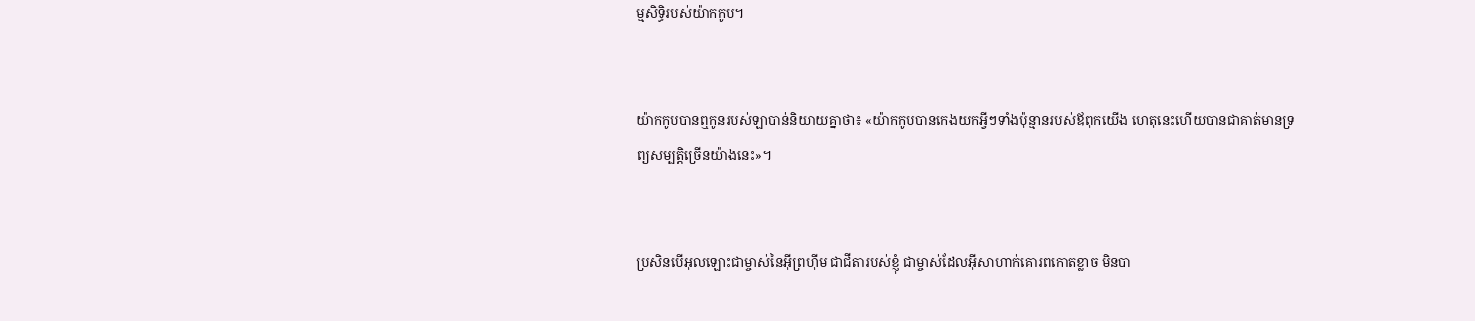ម្ម‌សិទ្ធិរបស់យ៉ាកកូប។


យ៉ាកកូបបានឮកូនរបស់ឡាបាន់និយាយគ្នាថា៖ «យ៉ាកកូបបានកេងយកអ្វីៗទាំងប៉ុន្មានរបស់ឪពុកយើង ហេតុនេះហើយបានជាគាត់មានទ្រព្យសម្បត្តិច្រើនយ៉ាងនេះ»។


ប្រសិនបើអុលឡោះជាម្ចាស់នៃអ៊ីព្រហ៊ីម ជាជីតារបស់ខ្ញុំ ជាម្ចាស់ដែលអ៊ីសា‌ហាក់គោរពកោតខ្លាច មិនបា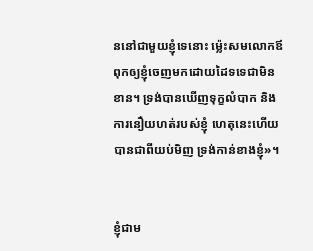ននៅជាមួយខ្ញុំទេនោះ ម៉្លេះសមលោកឪពុកឲ្យខ្ញុំចេញមកដោយដៃទទេជាមិនខាន។ ទ្រង់បានឃើញទុក្ខលំបាក និងការនឿយហត់របស់ខ្ញុំ ហេតុនេះហើយបានជាពីយប់មិញ ទ្រង់កាន់ខាងខ្ញុំ»។


ខ្ញុំជាម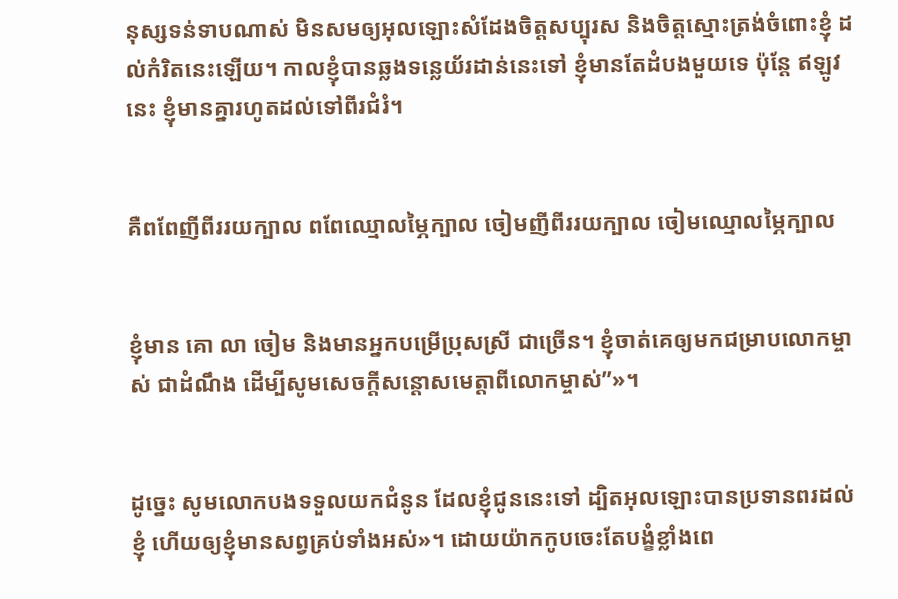នុស្សទន់ទាបណាស់ មិនសមឲ្យអុលឡោះសំដែងចិត្តសប្បុរស និងចិត្តស្មោះត្រង់ចំពោះខ្ញុំ ដល់កំរិតនេះឡើយ។ កាលខ្ញុំបានឆ្លងទន្លេយ័រដាន់នេះទៅ ខ្ញុំមានតែដំបងមួយទេ ប៉ុន្តែ ឥឡូវនេះ ខ្ញុំមានគ្នារហូតដល់ទៅពីរជំរំ។


គឺពពែញីពីររយក្បាល ពពែឈ្មោលម្ភៃក្បាល ចៀមញីពីររយក្បាល ចៀមឈ្មោលម្ភៃក្បាល


ខ្ញុំមាន គោ លា ចៀម និងមានអ្នកបម្រើប្រុសស្រី ជាច្រើន។ ខ្ញុំចាត់គេឲ្យមកជម្រាបលោកម្ចាស់ ជាដំណឹង ដើម្បីសូមសេចក្តីសន្តោសមេត្តាពីលោកម្ចាស់”»។


ដូច្នេះ សូមលោកបងទទួលយកជំនូន ដែលខ្ញុំជូននេះទៅ ដ្បិតអុលឡោះបានប្រទានពរដល់ខ្ញុំ ហើយឲ្យខ្ញុំមានសព្វគ្រប់ទាំងអស់»។ ដោយយ៉ាកកូបចេះតែបង្ខំខ្លាំងពេ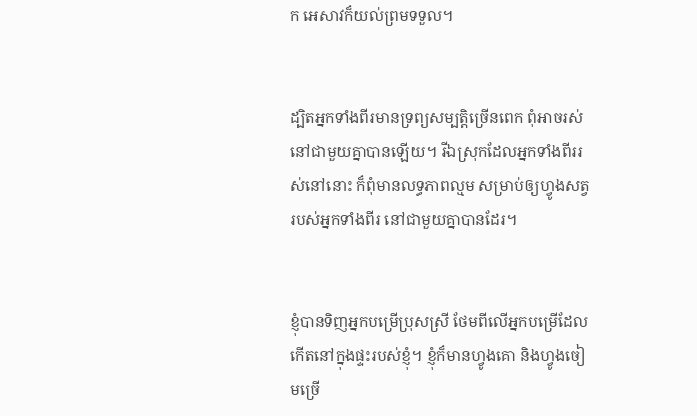ក អេសាវក៏យល់ព្រមទទួល។


ដ្បិតអ្នកទាំងពីរមានទ្រព្យសម្បត្តិច្រើនពេក ពុំអាចរស់នៅជាមួយគ្នាបានឡើយ។ រីឯស្រុកដែលអ្នកទាំងពីររស់នៅនោះ ក៏ពុំមានលទ្ធភាពល្មម សម្រាប់ឲ្យហ្វូងសត្វរបស់អ្នកទាំងពីរ នៅជាមួយគ្នាបានដែរ។


ខ្ញុំបានទិញអ្នកបម្រើប្រុសស្រី ថែមពីលើអ្នកបម្រើដែលកើតនៅក្នុងផ្ទះរបស់ខ្ញុំ។ ខ្ញុំក៏មានហ្វូងគោ និងហ្វូងចៀមច្រើ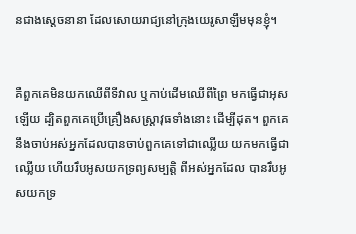នជាងស្ដេចនានា ដែលសោយរាជ្យនៅក្រុងយេរូ‌សាឡឹមមុនខ្ញុំ។


គឺពួកគេមិនយកឈើពីទីវាល ឬកាប់ដើមឈើពីព្រៃ មកធ្វើជាអុសឡើយ ដ្បិតពួកគេប្រើគ្រឿងសស្រ្ដា‌វុធទាំងនោះ ដើម្បីដុត។ ពួកគេនឹងចាប់អស់អ្នកដែលបានចាប់ពួកគេទៅជាឈ្លើយ យកមកធ្វើជាឈ្លើយ ហើយរឹបអូសយកទ្រព្យ‌សម្បត្តិ ពីអស់អ្នកដែល បានរឹបអូសយកទ្រ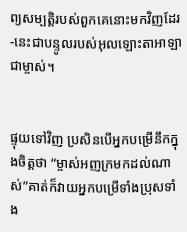ព្យ‌សម្បត្តិរបស់ពួកគេនោះមកវិញដែរ -នេះជាបន្ទូលរបស់អុលឡោះ‌តាអាឡាជាម្ចាស់។


ផ្ទុយទៅវិញ ប្រសិនបើអ្នកបម្រើនឹកក្នុងចិត្ដថា “ម្ចាស់អញក្រមកដល់ណាស់”គាត់ក៏វាយអ្នកបម្រើទាំងប្រុសទាំង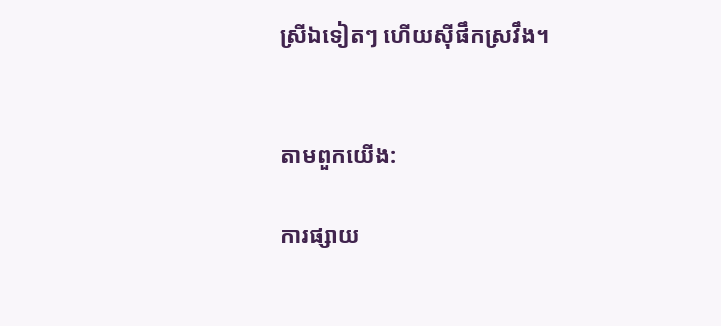ស្រីឯទៀតៗ ហើយស៊ីផឹកស្រវឹង។


តាមពួកយើង:

ការផ្សាយ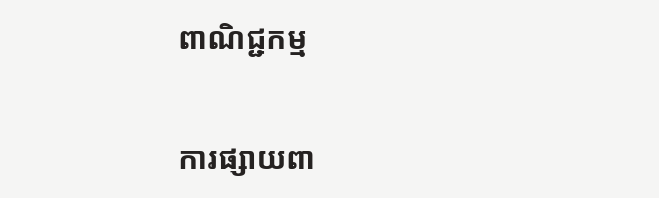ពាណិជ្ជកម្ម


ការផ្សាយពា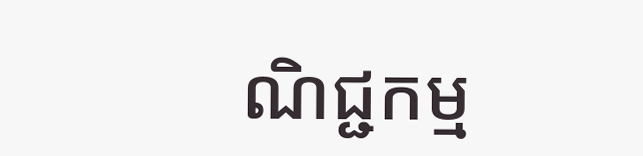ណិជ្ជកម្ម